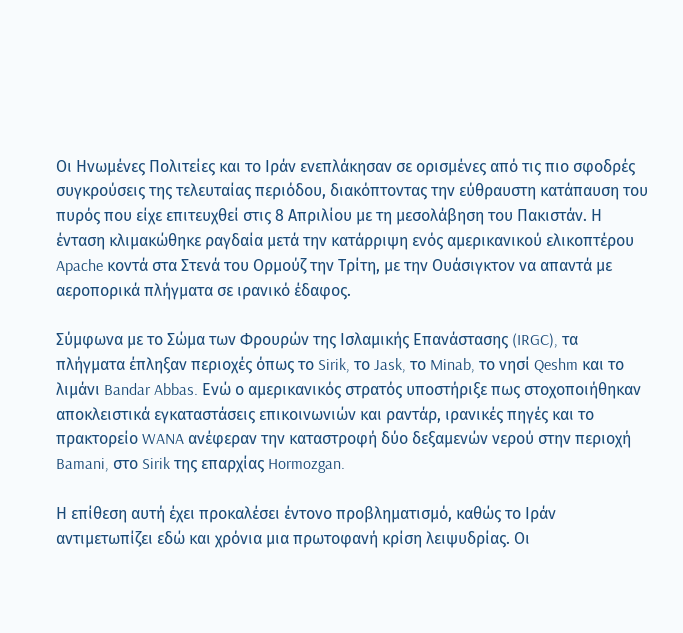Οι Ηνωμένες Πολιτείες και το Ιράν ενεπλάκησαν σε ορισμένες από τις πιο σφοδρές συγκρούσεις της τελευταίας περιόδου, διακόπτοντας την εύθραυστη κατάπαυση του πυρός που είχε επιτευχθεί στις 8 Απριλίου με τη μεσολάβηση του Πακιστάν. Η ένταση κλιμακώθηκε ραγδαία μετά την κατάρριψη ενός αμερικανικού ελικοπτέρου Apache κοντά στα Στενά του Ορμούζ την Τρίτη, με την Ουάσιγκτον να απαντά με αεροπορικά πλήγματα σε ιρανικό έδαφος.

Σύμφωνα με το Σώμα των Φρουρών της Ισλαμικής Επανάστασης (IRGC), τα πλήγματα έπληξαν περιοχές όπως το Sirik, το Jask, το Minab, το νησί Qeshm και το λιμάνι Bandar Abbas. Ενώ ο αμερικανικός στρατός υποστήριξε πως στοχοποιήθηκαν αποκλειστικά εγκαταστάσεις επικοινωνιών και ραντάρ, ιρανικές πηγές και το πρακτορείο WANA ανέφεραν την καταστροφή δύο δεξαμενών νερού στην περιοχή Bamani, στο Sirik της επαρχίας Hormozgan.

Η επίθεση αυτή έχει προκαλέσει έντονο προβληματισμό, καθώς το Ιράν αντιμετωπίζει εδώ και χρόνια μια πρωτοφανή κρίση λειψυδρίας. Οι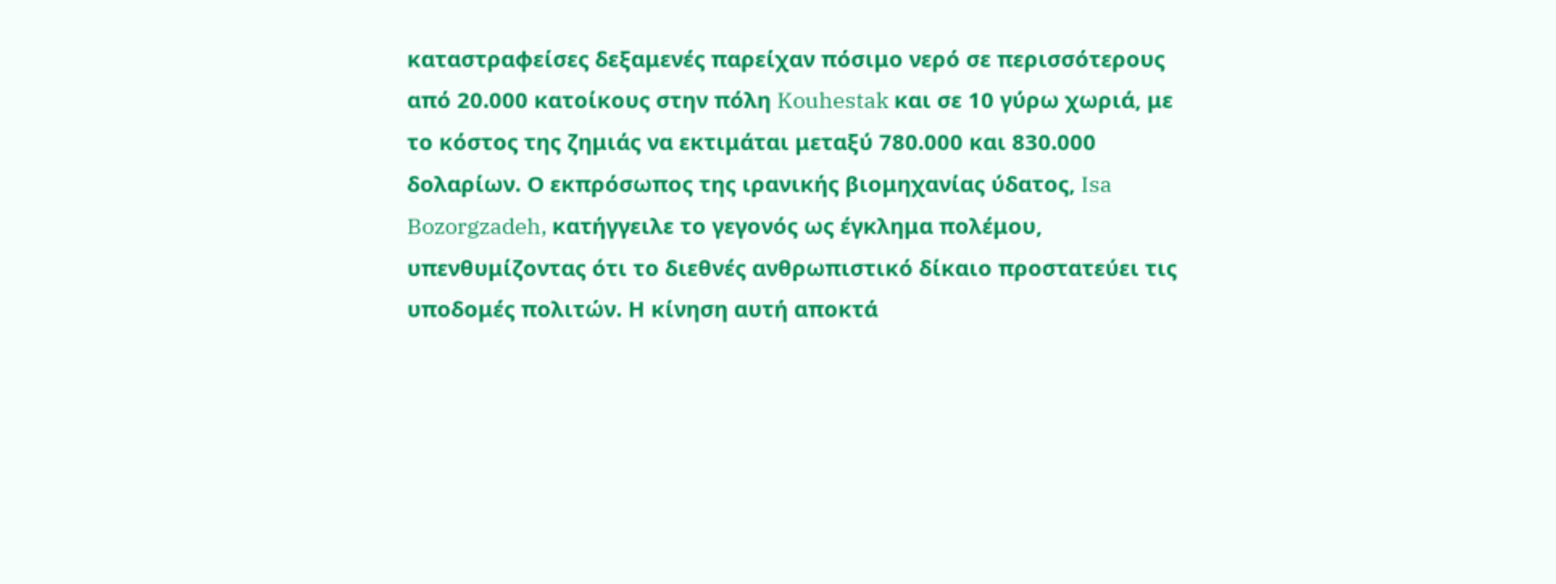καταστραφείσες δεξαμενές παρείχαν πόσιμο νερό σε περισσότερους από 20.000 κατοίκους στην πόλη Kouhestak και σε 10 γύρω χωριά, με το κόστος της ζημιάς να εκτιμάται μεταξύ 780.000 και 830.000 δολαρίων. Ο εκπρόσωπος της ιρανικής βιομηχανίας ύδατος, Isa Bozorgzadeh, κατήγγειλε το γεγονός ως έγκλημα πολέμου, υπενθυμίζοντας ότι το διεθνές ανθρωπιστικό δίκαιο προστατεύει τις υποδομές πολιτών. Η κίνηση αυτή αποκτά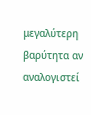μεγαλύτερη βαρύτητα αν αναλογιστεί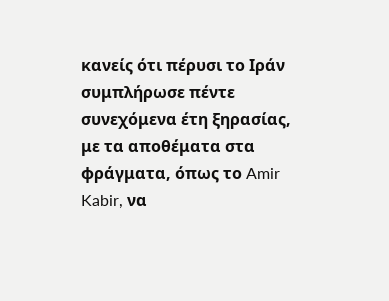κανείς ότι πέρυσι το Ιράν συμπλήρωσε πέντε συνεχόμενα έτη ξηρασίας, με τα αποθέματα στα φράγματα, όπως το Amir Kabir, να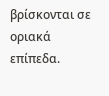βρίσκονται σε οριακά επίπεδα.